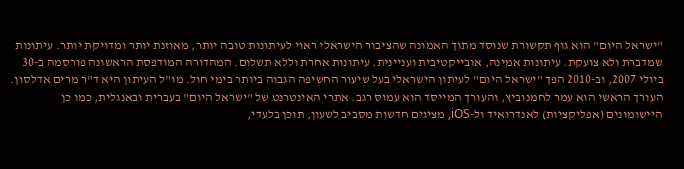"ישראל היום" הוא גוף תקשורת שנוסד מתוך האמונה שהציבור הישראלי ראוי לעיתונות טובה יותר, מאוזנת יותר ומדויקת יותר. עיתונות שמדברת ולא צועקת. עיתונות אמינה, אובייקטיבית ועניינית. עיתונות אחרת וללא תשלום. המהדורה המודפסת הראשונה פורסמה ב-30 ביולי 2007, וב-2010 הפך "ישראל היום" לעיתון הישראלי בעל שיעור החשיפה הגבוה ביותר בימי חול. מו"ל העיתון היא ד"ר מרים אדלסון. העורך הראשי הוא עמר לחמנוביץ, והעורך המייסד הוא עמוס רגב. אתרי האינטרנט של "ישראל היום" בעברית ובאנגלית, כמו כן היישומונים (אפליקציות) לאנדרואיד ול-iOS, מציגים חדשות מסביב לשעון, תוכן בלעדי,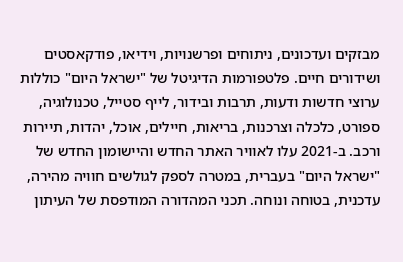מבזקים ועדכונים, ניתוחים ופרשנויות, וידיאו, פודקאסטים ושידורים חיים. פלטפורמות הדיגיטל של "ישראל היום" כוללות ערוצי חדשות ודעות, תרבות ובידור, לייף סטייל, טכנולוגיה, ספורט, כלכלה וצרכנות, בריאות, חיילים, אוכל, יהדות, תיירות ורכב. ב-2021 עלו לאוויר האתר החדש והיישומון החדש של "ישראל היום" בעברית, במטרה לספק לגולשים חוויה מהירה, עדכנית, בטוחה ונוחה. תכני המהדורה המודפסת של העיתון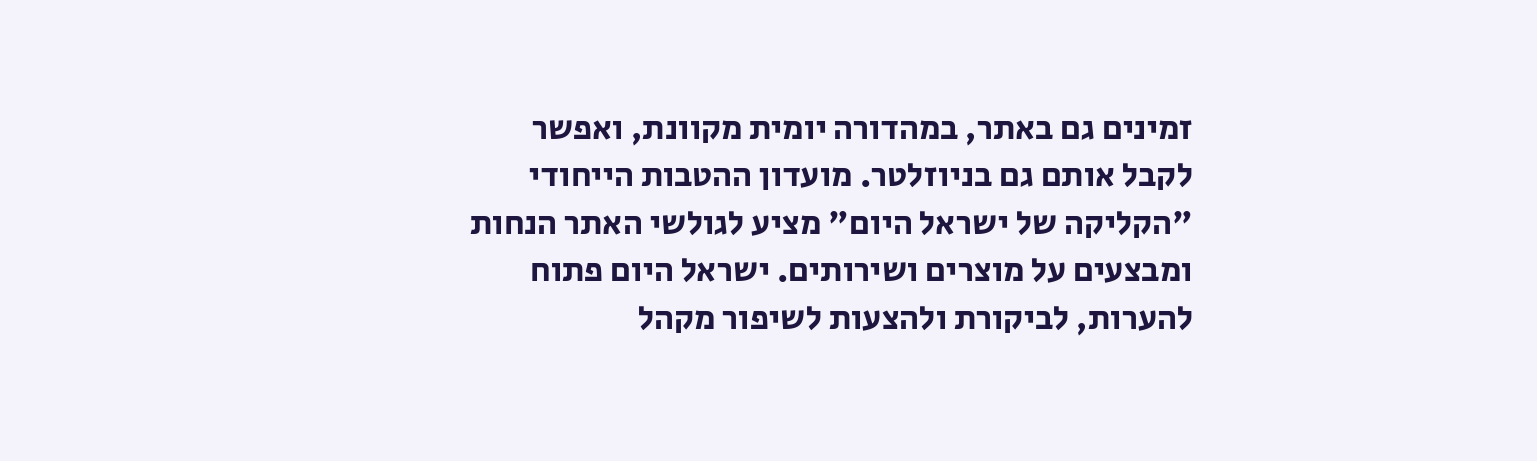זמינים גם באתר, במהדורה יומית מקוונת, ואפשר לקבל אותם גם בניוזלטר. מועדון ההטבות הייחודי "הקליקה של ישראל היום" מציע לגולשי האתר הנחות ומבצעים על מוצרים ושירותים. ישראל היום פתוח להערות, לביקורת ולהצעות לשיפור מקהל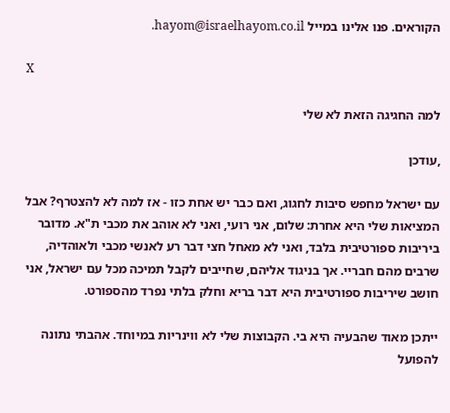הקוראים. פנו אלינו במייל hayom@israelhayom.co.il.

X

למה החגיגה הזאת לא שלי

,עודכן

עם ישראל מחפש סיבות לחגוג, ואם כבר יש אחת כזו - אז למה לא להצטרף? אבל המציאות שלי היא אחרת: שלום, אני רועי, ואני לא אוהב את מכבי ת"א. מדובר ביריבות ספורטיבית בלבד, ואני לא מאחל חצי דבר רע לאנשי מכבי ולאוהדיה, שרבים מהם חבריי. אך בניגוד אליהם, שחייבים לקבל תמיכה מכל עם ישראל, אני חושב שיריבות ספורטיבית היא דבר בריא וחלק בלתי נפרד מהספורט.

ייתכן מאוד שהבעיה היא בי. הקבוצות שלי לא ווינריות במיוחד. אהבתי נתונה להפועל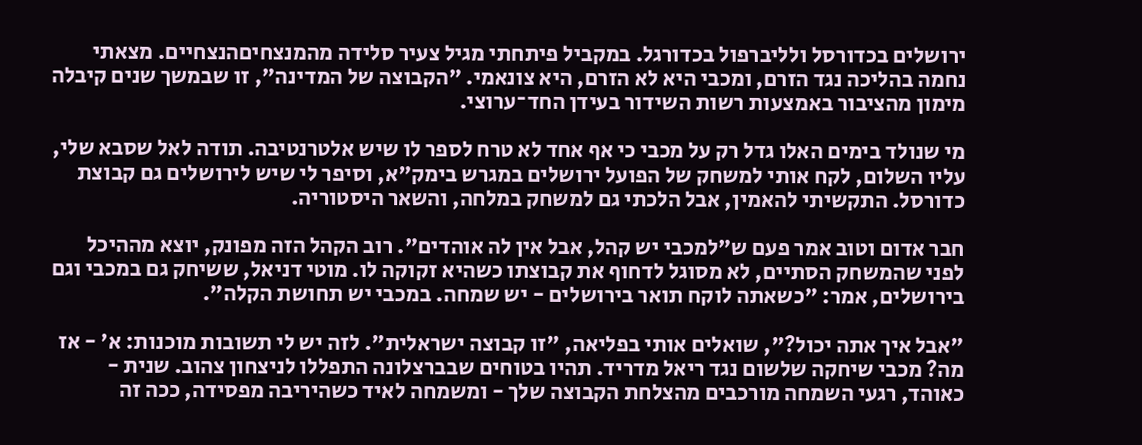ירושלים בכדורסל ולליברפול בכדורגל. במקביל פיתחתי מגיל צעיר סלידה מהמנצחיםהנצחיים. מצאתי נחמה בהליכה נגד הזרם, ומכבי היא לא הזרם, היא צונאמי. "הקבוצה של המדינה", זו שבמשך שנים קיבלה מימון מהציבור באמצעות רשות השידור בעידן החד־ערוצי.

מי שנולד בימים האלו גדל רק על מכבי כי אף אחד לא טרח לספר לו שיש אלטרנטיבה. תודה לאל שסבא שלי, עליו השלום, לקח אותי למשחק של הפועל ירושלים במגרש בימק"א, וסיפר לי שיש לירושלים גם קבוצת כדורסל. התקשיתי להאמין, אבל הלכתי גם למשחק במלחה, והשאר היסטוריה.

חבר אדום וטוב אמר פעם ש"למכבי יש קהל, אבל אין לה אוהדים". רוב הקהל הזה מפונק, יוצא מההיכל לפני שהמשחק הסתיים, לא מסוגל לדחוף את קבוצתו כשהיא זקוקה לו. מוטי דניאל, ששיחק גם במכבי וגם בירושלים, אמר: "כשאתה לוקח תואר בירושלים - יש שמחה. במכבי יש תחושת הקלה".

"אבל איך אתה יכול?", שואלים אותי בפליאה, "זו קבוצה ישראלית". לזה יש לי תשובות מוכנות: א' - אז מה? מכבי שיחקה שלשום נגד ריאל מדריד. תהיו בטוחים שבברצלונה התפללו לניצחון צהוב. שנית - כאוהד, רגעי השמחה מורכבים מהצלחת הקבוצה שלך - ומשמחה לאיד כשהיריבה מפסידה, ככה זה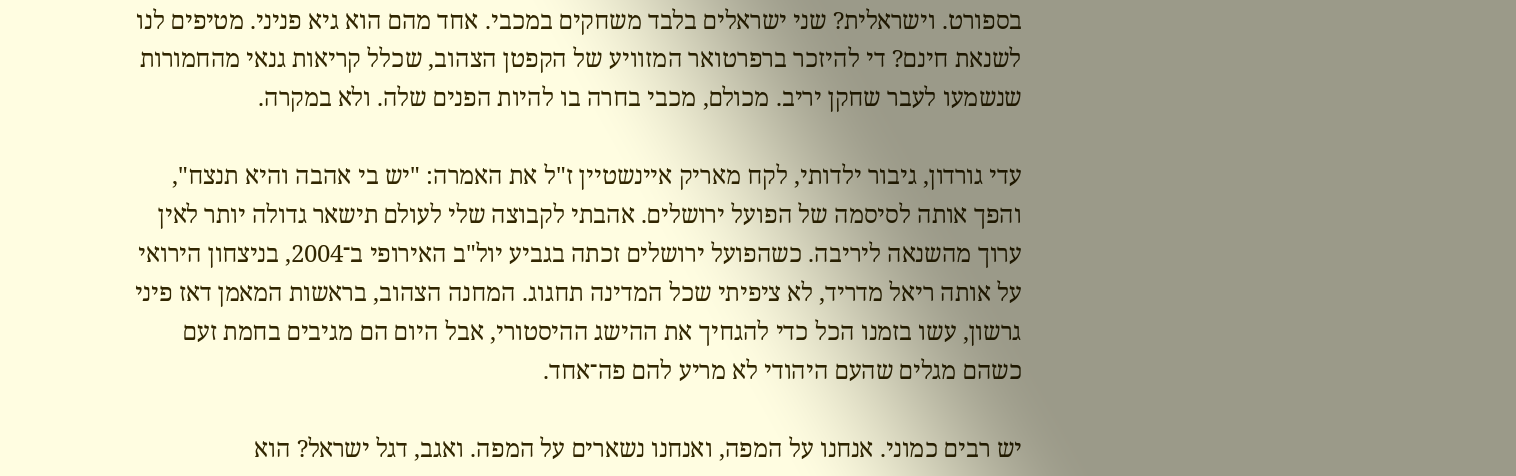בספורט. וישראלית? שני ישראלים בלבד משחקים במכבי. אחד מהם הוא גיא פניני. מטיפים לנו לשנאת חינם? די להיזכר ברפרטואר המזוויע של הקפטן הצהוב, שכלל קריאות גנאי מהחמורות שנשמעו לעבר שחקן יריב. מכולם, מכבי בחרה בו להיות הפנים שלה. ולא במקרה.

עדי גורדון, גיבור ילדותי, לקח מאריק איינשטיין ז"ל את האמרה: "יש בי אהבה והיא תנצח", והפך אותה לסיסמה של הפועל ירושלים. אהבתי לקבוצה שלי לעולם תישאר גדולה יותר לאין ערוך מהשנאה ליריבה. כשהפועל ירושלים זכתה בגביע יול"ב האירופי ב־2004, בניצחון הירואי על אותה ריאל מדריד, לא ציפיתי שכל המדינה תחגוג. המחנה הצהוב, בראשות המאמן דאז פיני גרשון, עשו בזמנו הכל כדי להגחיך את ההישג ההיסטורי, אבל היום הם מגיבים בחמת זעם כשהם מגלים שהעם היהודי לא מריע להם פה־אחד.

יש רבים כמוני. אנחנו על המפה, ואנחנו נשארים על המפה. ואגב, דגל ישראל? הוא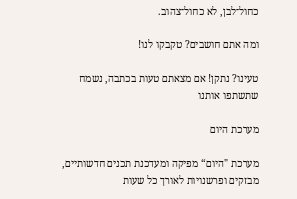כחול־לבן, לא כחול־צהוב.

ומה אתם חושבים? טקבקו לנו!

טעינו? נתקן! אם מצאתם טעות בכתבה, נשמח שתשתפו אותנו

מערכת היום

מערכת "היום“ מפיקה ומעדכנת תכנים חדשותיים, מבזקים ופרשנויות לאורך כל שעות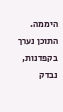היממה. התוכן נערך בקפדנות, נבדק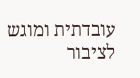עובדתית ומוגש לציבור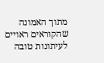מתוך האמונה שהקוראים ראויים לעיתונות טובה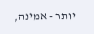יותר - אמינה,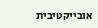אובייקטיבית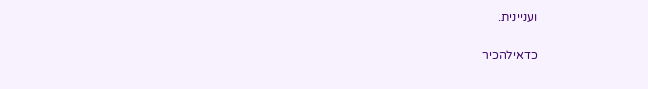ועניינית.

כדאילהכיר